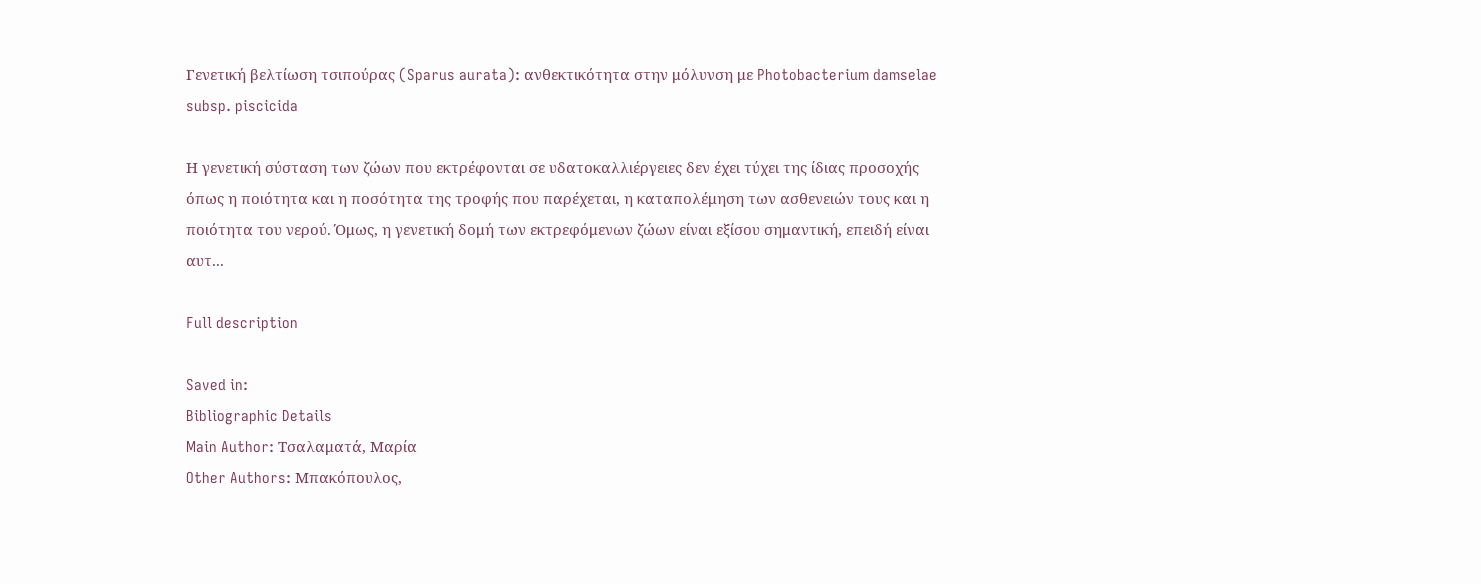Γενετική βελτίωση τσιπούρας (Sparus aurata): ανθεκτικότητα στην μόλυνση με Photobacterium damselae subsp. piscicida

Η γενετική σύσταση των ζώων που εκτρέφονται σε υδατοκαλλιέργειες δεν έχει τύχει της ίδιας προσοχής όπως η ποιότητα και η ποσότητα της τροφής που παρέχεται, η καταπολέμηση των ασθενειών τους και η ποιότητα του νερού. Όμως, η γενετική δομή των εκτρεφόμενων ζώων είναι εξίσου σημαντική, επειδή είναι αυτ...

Full description

Saved in:
Bibliographic Details
Main Author: Τσαλαματά, Μαρία
Other Authors: Μπακόπουλος,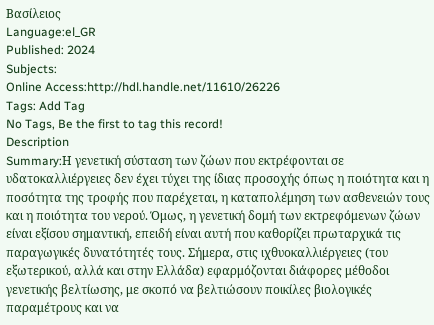Βασίλειος
Language:el_GR
Published: 2024
Subjects:
Online Access:http://hdl.handle.net/11610/26226
Tags: Add Tag
No Tags, Be the first to tag this record!
Description
Summary:Η γενετική σύσταση των ζώων που εκτρέφονται σε υδατοκαλλιέργειες δεν έχει τύχει της ίδιας προσοχής όπως η ποιότητα και η ποσότητα της τροφής που παρέχεται, η καταπολέμηση των ασθενειών τους και η ποιότητα του νερού. Όμως, η γενετική δομή των εκτρεφόμενων ζώων είναι εξίσου σημαντική, επειδή είναι αυτή που καθορίζει πρωταρχικά τις παραγωγικές δυνατότητές τους. Σήμερα, στις ιχθυοκαλλιέργειες (του εξωτερικού, αλλά και στην Ελλάδα) εφαρμόζονται διάφορες μέθοδοι γενετικής βελτίωσης, με σκοπό να βελτιώσουν ποικίλες βιολογικές παραμέτρους και να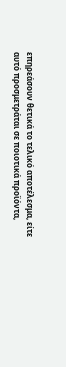επηρεάσουν θετικά το τελικό αποτέλεσμα, είτε αυτό προσμετράται σε ποιοτικά προϊόντα,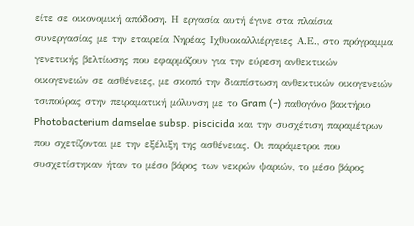είτε σε οικονομική απόδοση. Η εργασία αυτή έγινε στα πλαίσια συνεργασίας με την εταιρεία Νηρέας Ιχθυοκαλλιέργειες Α.Ε., στο πρόγραμμα γενετικής βελτίωσης που εφαρμόζουν για την εύρεση ανθεκτικών οικογενειών σε ασθένειες, με σκοπό την διαπίστωση ανθεκτικών οικογενειών τσιπούρας στην πειραματική μόλυνση με το Gram (-) παθογόνο βακτήριο Photobacterium damselae subsp. piscicida και την συσχέτιση παραμέτρων που σχετίζονται με την εξέλιξη της ασθένειας. Οι παράμετροι που συσχετίστηκαν ήταν το μέσο βάρος των νεκρών ψαριών, το μέσο βάρος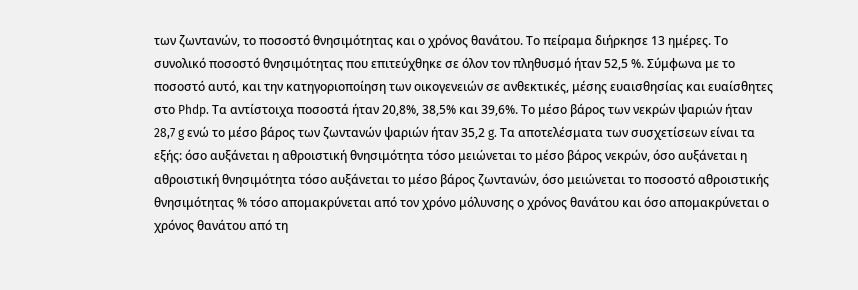των ζωντανών, το ποσοστό θνησιμότητας και ο χρόνος θανάτου. Το πείραμα διήρκησε 13 ημέρες. Το συνολικό ποσοστό θνησιμότητας που επιτεύχθηκε σε όλον τον πληθυσμό ήταν 52,5 %. Σύμφωνα με το ποσοστό αυτό, και την κατηγοριοποίηση των οικογενειών σε ανθεκτικές, μέσης ευαισθησίας και ευαίσθητες στο Phdp. Τα αντίστοιχα ποσοστά ήταν 20,8%, 38,5% και 39,6%. Το μέσο βάρος των νεκρών ψαριών ήταν 28,7 g ενώ το μέσο βάρος των ζωντανών ψαριών ήταν 35,2 g. Τα αποτελέσματα των συσχετίσεων είναι τα εξής: όσο αυξάνεται η αθροιστική θνησιμότητα τόσο μειώνεται το μέσο βάρος νεκρών, όσο αυξάνεται η αθροιστική θνησιμότητα τόσο αυξάνεται το μέσο βάρος ζωντανών, όσο μειώνεται το ποσοστό αθροιστικής θνησιμότητας % τόσο απομακρύνεται από τον χρόνο μόλυνσης ο χρόνος θανάτου και όσο απομακρύνεται ο χρόνος θανάτου από τη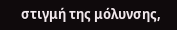στιγμή της μόλυνσης,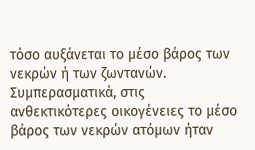τόσο αυξάνεται το μέσο βάρος των νεκρών ή των ζωντανών. Συμπερασματικά, στις ανθεκτικότερες οικογένειες το μέσο βάρος των νεκρών ατόμων ήταν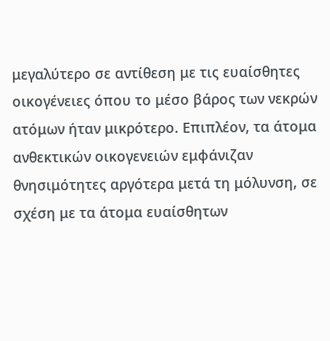μεγαλύτερο σε αντίθεση με τις ευαίσθητες οικογένειες όπου το μέσο βάρος των νεκρών ατόμων ήταν μικρότερο. Επιπλέον, τα άτομα ανθεκτικών οικογενειών εμφάνιζαν θνησιμότητες αργότερα μετά τη μόλυνση, σε σχέση με τα άτομα ευαίσθητων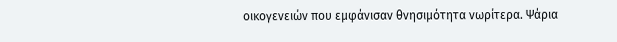οικογενειών που εμφάνισαν θνησιμότητα νωρίτερα. Ψάρια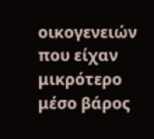οικογενειών που είχαν μικρότερο μέσο βάρος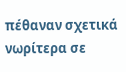πέθαναν σχετικά νωρίτερα σε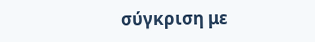σύγκριση με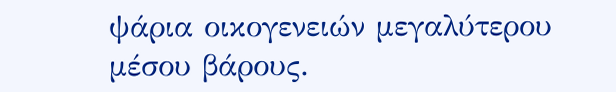ψάρια οικογενειών μεγαλύτερου μέσου βάρους.